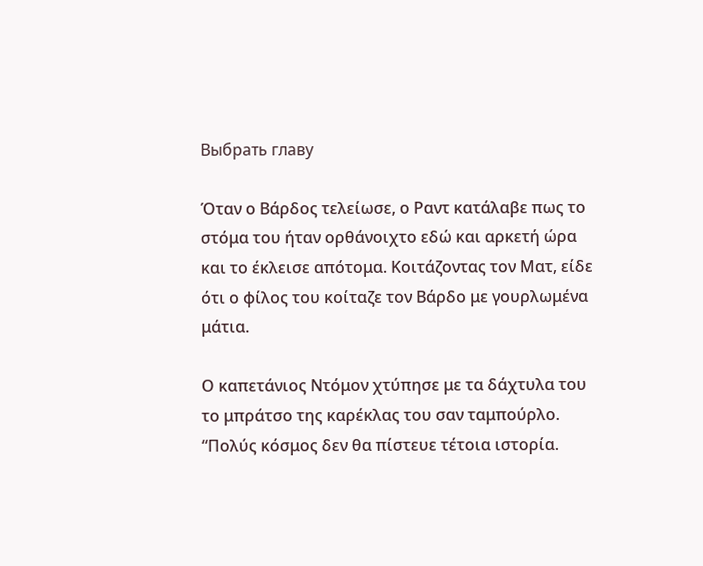Выбрать главу

Όταν ο Βάρδος τελείωσε, ο Ραντ κατάλαβε πως το στόμα του ήταν ορθάνοιχτο εδώ και αρκετή ώρα και το έκλεισε απότομα. Κοιτάζοντας τον Ματ, είδε ότι ο φίλος του κοίταζε τον Βάρδο με γουρλωμένα μάτια.

Ο καπετάνιος Ντόμον χτύπησε με τα δάχτυλα του το μπράτσο της καρέκλας του σαν ταμπούρλο. “Πολύς κόσμος δεν θα πίστευε τέτοια ιστορία.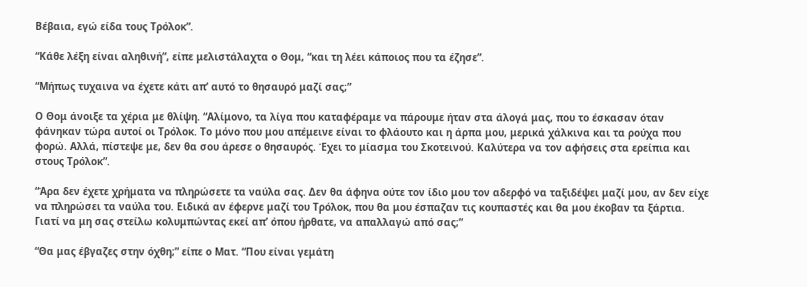Βέβαια, εγώ είδα τους Τρόλοκ”.

“Κάθε λέξη είναι αληθινή”, είπε μελιστάλαχτα ο Θομ, “και τη λέει κάποιος που τα έζησε”.

“Μήπως τυχαινα να έχετε κάτι απ’ αυτό το θησαυρό μαζί σας;”

Ο Θομ άνοιξε τα χέρια με θλίψη. “Αλίμονο, τα λίγα που καταφέραμε να πάρουμε ήταν στα άλογά μας, που το έσκασαν όταν φάνηκαν τώρα αυτοί οι Τρόλοκ. Το μόνο που μου απέμεινε είναι το φλάουτο και η άρπα μου, μερικά χάλκινα και τα ρούχα που φορώ. Αλλά, πίστεψε με, δεν θα σου άρεσε ο θησαυρός. Έχει το μίασμα του Σκοτεινού. Καλύτερα να τον αφήσεις στα ερείπια και στους Τρόλοκ”.

“Άρα δεν έχετε χρήματα να πληρώσετε τα ναύλα σας. Δεν θα άφηνα ούτε τον ίδιο μου τον αδερφό να ταξιδέψει μαζί μου, αν δεν είχε να πληρώσει τα ναύλα του. Ειδικά αν έφερνε μαζί του Τρόλοκ, που θα μου έσπαζαν τις κουπαστές και θα μου έκοβαν τα ξάρτια. Γιατί να μη σας στείλω κολυμπώντας εκεί απ’ όπου ήρθατε, να απαλλαγώ από σας;”

“Θα μας έβγαζες στην όχθη;” είπε ο Ματ. “Που είναι γεμάτη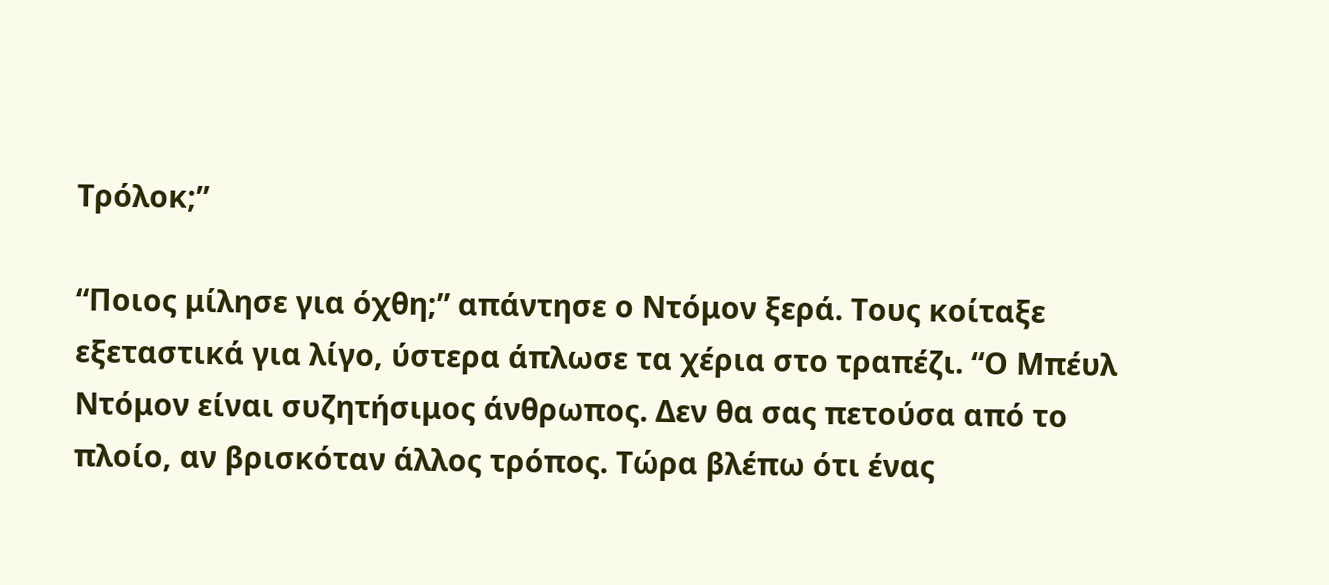Τρόλοκ;”

“Ποιος μίλησε για όχθη;” απάντησε ο Ντόμον ξερά. Τους κοίταξε εξεταστικά για λίγο, ύστερα άπλωσε τα χέρια στο τραπέζι. “Ο Μπέυλ Ντόμον είναι συζητήσιμος άνθρωπος. Δεν θα σας πετούσα από το πλοίο, αν βρισκόταν άλλος τρόπος. Τώρα βλέπω ότι ένας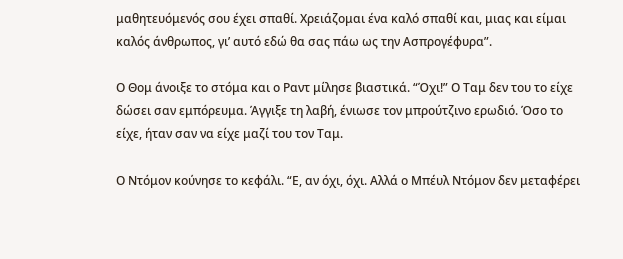μαθητευόμενός σου έχει σπαθί. Χρειάζομαι ένα καλό σπαθί και, μιας και είμαι καλός άνθρωπος, γι’ αυτό εδώ θα σας πάω ως την Ασπρογέφυρα”.

Ο Θομ άνοιξε το στόμα και ο Ραντ μίλησε βιαστικά. “Όχι!” Ο Ταμ δεν του το είχε δώσει σαν εμπόρευμα. Άγγιξε τη λαβή, ένιωσε τον μπρούτζινο ερωδιό. Όσο το είχε, ήταν σαν να είχε μαζί του τον Ταμ.

Ο Ντόμον κούνησε το κεφάλι. “Ε, αν όχι, όχι. Αλλά ο Μπέυλ Ντόμον δεν μεταφέρει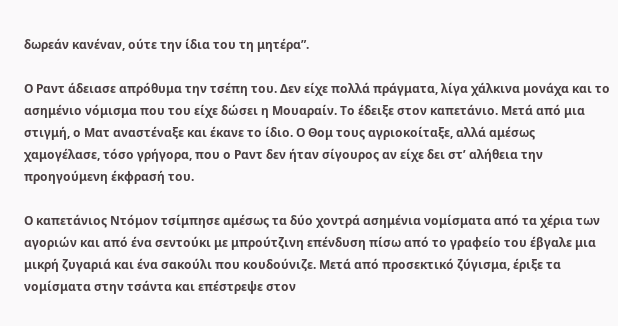δωρεάν κανέναν, ούτε την ίδια του τη μητέρα”.

Ο Ραντ άδειασε απρόθυμα την τσέπη του. Δεν είχε πολλά πράγματα, λίγα χάλκινα μονάχα και το ασημένιο νόμισμα που του είχε δώσει η Μουαραίν. Το έδειξε στον καπετάνιο. Μετά από μια στιγμή, ο Ματ αναστέναξε και έκανε το ίδιο. Ο Θομ τους αγριοκοίταξε, αλλά αμέσως χαμογέλασε, τόσο γρήγορα, που ο Ραντ δεν ήταν σίγουρος αν είχε δει στ’ αλήθεια την προηγούμενη έκφρασή του.

Ο καπετάνιος Ντόμον τσίμπησε αμέσως τα δύο χοντρά ασημένια νομίσματα από τα χέρια των αγοριών και από ένα σεντούκι με μπρούτζινη επένδυση πίσω από το γραφείο του έβγαλε μια μικρή ζυγαριά και ένα σακούλι που κουδούνιζε. Μετά από προσεκτικό ζύγισμα, έριξε τα νομίσματα στην τσάντα και επέστρεψε στον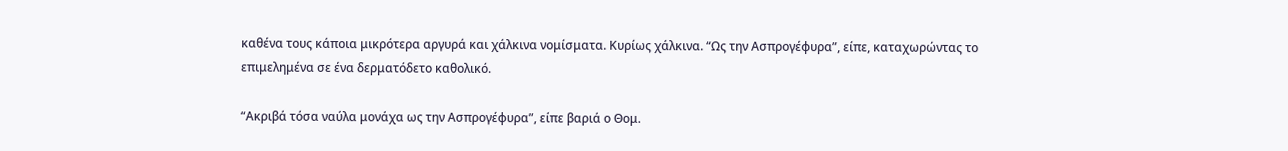καθένα τους κάποια μικρότερα αργυρά και χάλκινα νομίσματα. Κυρίως χάλκινα. “Ως την Ασπρογέφυρα”, είπε, καταχωρώντας το επιμελημένα σε ένα δερματόδετο καθολικό.

“Ακριβά τόσα ναύλα μονάχα ως την Ασπρογέφυρα”, είπε βαριά ο Θομ.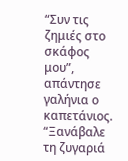“Συν τις ζημιές στο σκάφος μου”, απάντησε γαλήνια ο καπετάνιος. “Ξανάβαλε τη ζυγαριά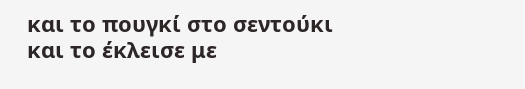και το πουγκί στο σεντούκι και το έκλεισε με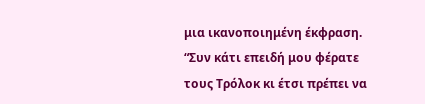μια ικανοποιημένη έκφραση. “Συν κάτι επειδή μου φέρατε τους Τρόλοκ κι έτσι πρέπει να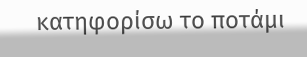κατηφορίσω το ποτάμι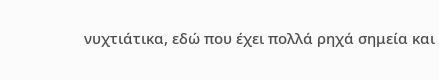νυχτιάτικα, εδώ που έχει πολλά ρηχά σημεία και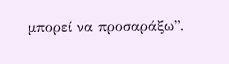μπορεί να προσαράξω”.